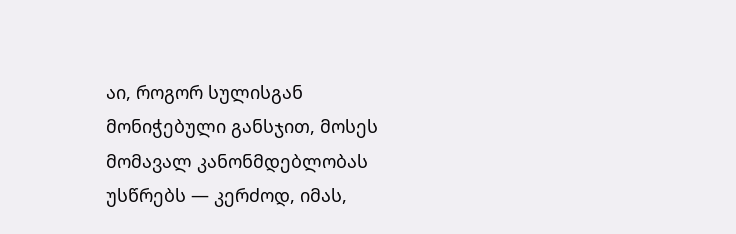აი, როგორ სულისგან მონიჭებული განსჯით, მოსეს მომავალ კანონმდებლობას უსწრებს — კერძოდ, იმას,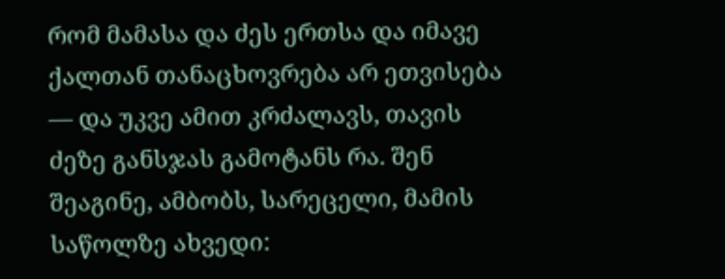რომ მამასა და ძეს ერთსა და იმავე ქალთან თანაცხოვრება არ ეთვისება — და უკვე ამით კრძალავს, თავის ძეზე განსჯას გამოტანს რა. შენ შეაგინე, ამბობს, სარეცელი, მამის საწოლზე ახვედი: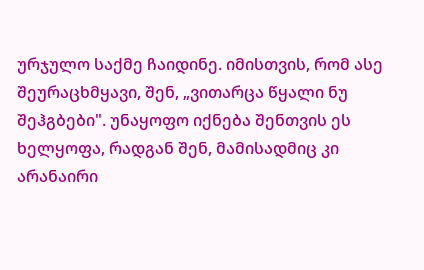ურჯულო საქმე ჩაიდინე. იმისთვის, რომ ასე შეურაცხმყავი, შენ, „ვითარცა წყალი ნუ შეჰგბები". უნაყოფო იქნება შენთვის ეს ხელყოფა, რადგან შენ, მამისადმიც კი არანაირი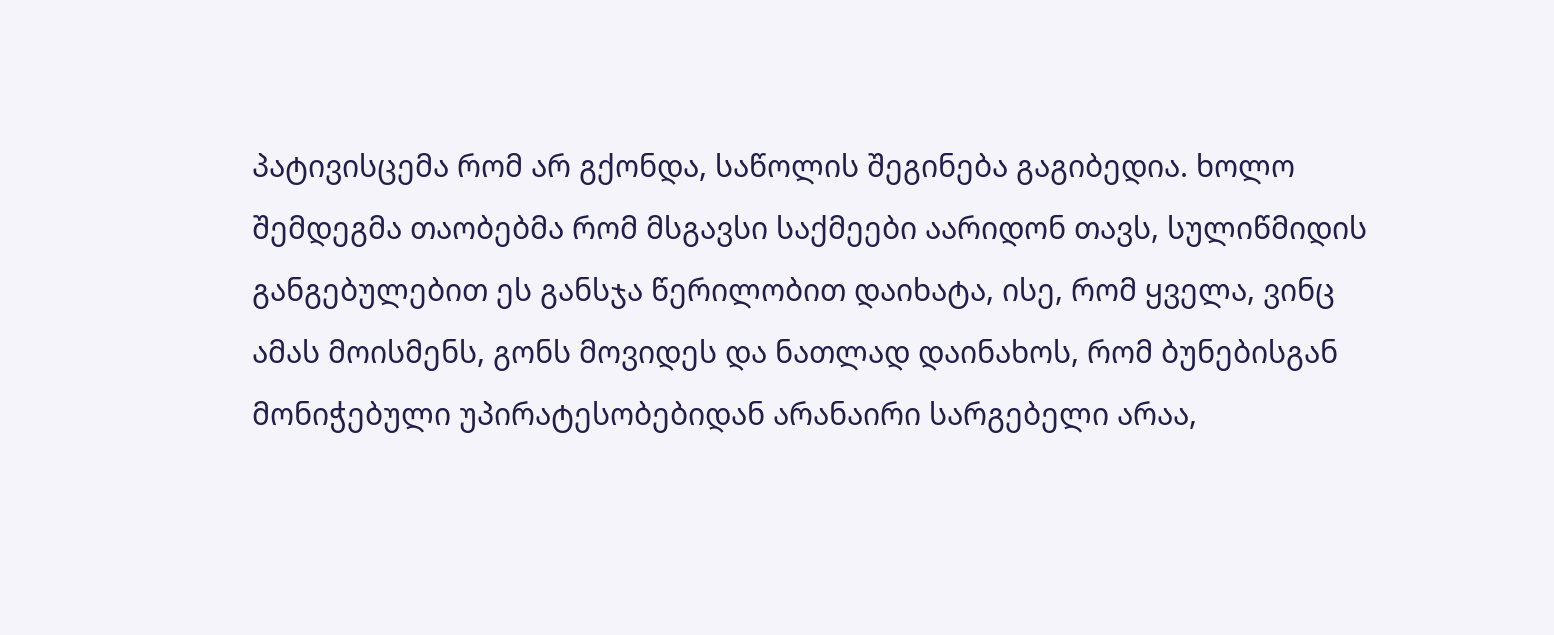პატივისცემა რომ არ გქონდა, საწოლის შეგინება გაგიბედია. ხოლო შემდეგმა თაობებმა რომ მსგავსი საქმეები აარიდონ თავს, სულიწმიდის განგებულებით ეს განსჯა წერილობით დაიხატა, ისე, რომ ყველა, ვინც ამას მოისმენს, გონს მოვიდეს და ნათლად დაინახოს, რომ ბუნებისგან მონიჭებული უპირატესობებიდან არანაირი სარგებელი არაა,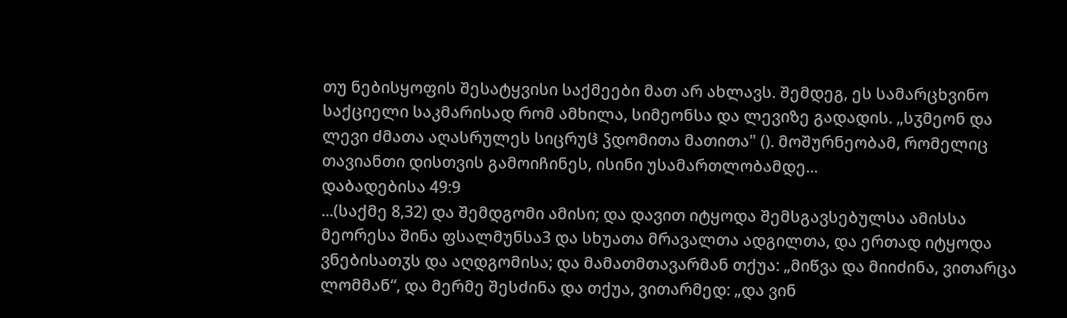თუ ნებისყოფის შესატყვისი საქმეები მათ არ ახლავს. შემდეგ, ეს სამარცხვინო საქციელი საკმარისად რომ ამხილა, სიმეონსა და ლევიზე გადადის. „სჳმეონ და ლევი ძმათა აღასრულეს სიცრუჱ ჴდომითა მათითა" (). მოშურნეობამ, რომელიც თავიანთი დისთვის გამოიჩინეს, ისინი უსამართლობამდე...
დაბადებისა 49:9
...(საქმე 8,32) და შემდგომი ამისი; და დავით იტყოდა შემსგავსებულსა ამისსა მეორესა შინა ფსალმუნსა3 და სხუათა მრავალთა ადგილთა, და ერთად იტყოდა ვნებისათჳს და აღდგომისა; და მამათმთავარმან თქუა: „მიწვა და მიიძინა, ვითარცა ლომმან“, და მერმე შესძინა და თქუა, ვითარმედ: „და ვინ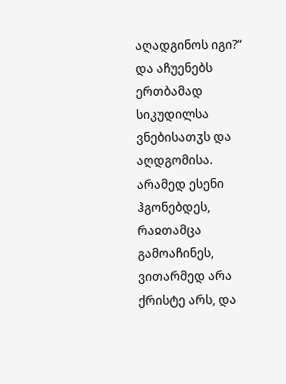აღადგინოს იგი?“ და აჩუენებს ერთბამად სიკუდილსა ვნებისათჳს და აღდგომისა. არამედ ესენი ჰგონებდეს, რაჲთამცა გამოაჩინეს, ვითარმედ არა ქრისტე არს, და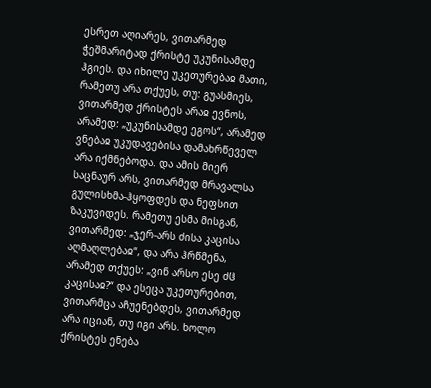ესრეთ აღიარეს, ვითარმედ ჭეშმარიტად ქრისტე უკუნისამდე ჰგიეს. და იხილე უკეთურებაჲ მათი, რამეთუ არა თქუეს, თუ: გუასმიეს, ვითარმედ ქრისტეს არაჲ ევნოს, არამედ: „უკუნისამდე ეგოს“, არამედ ვნებაჲ უკუდავებისა დამახრწეველ არა იქმნებოდა. და ამის მიერ საცნაურ არს, ვითარმედ მრავალსა გულისხმა-ჰყოფდეს და ნეფსით ზაკუვიდეს. რამეთუ ესმა მისგან, ვითარმედ: „ჯერ-არს ძისა კაცისა აღმაღლებაჲ“, და არა ჰრწმენა, არამედ თქუეს: „ვინ არსო ესე ძჱ კაცისაჲ?“ და ესეცა უკეთურებით, ვითარმცა აჩუენებდეს, ვითარმედ არა იციან, თუ იგი არს. ხოლო ქრისტეს ენება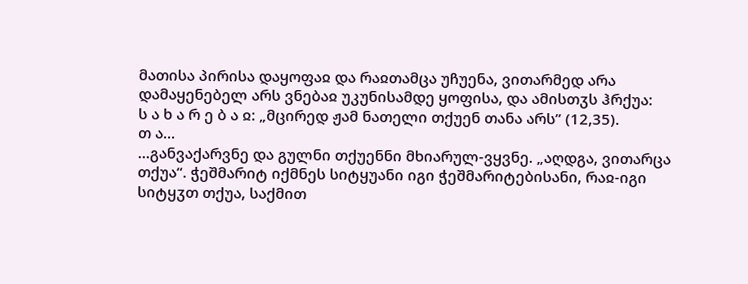მათისა პირისა დაყოფაჲ და რაჲთამცა უჩუენა, ვითარმედ არა დამაყენებელ არს ვნებაჲ უკუნისამდე ყოფისა, და ამისთჳს ჰრქუა:
ს ა ხ ა რ ე ბ ა ჲ: „მცირედ ჟამ ნათელი თქუენ თანა არს” (12,35).
თ ა...
...განვაქარვნე და გულნი თქუენნი მხიარულ-ვყვნე. „აღდგა, ვითარცა თქუა“. ჭეშმარიტ იქმნეს სიტყუანი იგი ჭეშმარიტებისანი, რაჲ-იგი სიტყჳთ თქუა, საქმით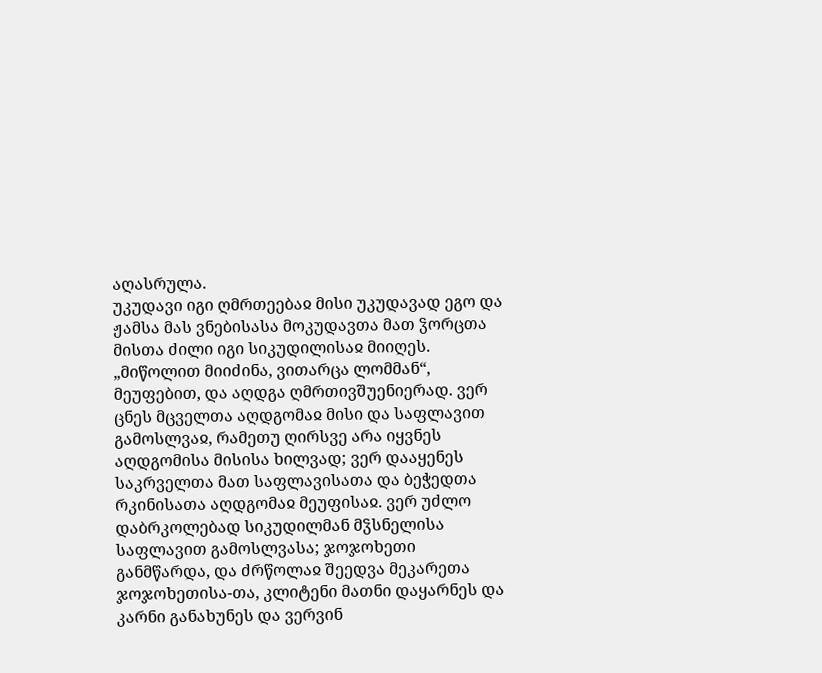აღასრულა.
უკუდავი იგი ღმრთეებაჲ მისი უკუდავად ეგო და ჟამსა მას ვნებისასა მოკუდავთა მათ ჴორცთა მისთა ძილი იგი სიკუდილისაჲ მიიღეს. „მიწოლით მიიძინა, ვითარცა ლომმან“, მეუფებით, და აღდგა ღმრთივშუენიერად. ვერ ცნეს მცველთა აღდგომაჲ მისი და საფლავით გამოსლვაჲ, რამეთუ ღირსვე არა იყვნეს აღდგომისა მისისა ხილვად; ვერ დააყენეს საკრველთა მათ საფლავისათა და ბეჭედთა რკინისათა აღდგომაჲ მეუფისაჲ. ვერ უძლო დაბრკოლებად სიკუდილმან მჴსნელისა საფლავით გამოსლვასა; ჯოჯოხეთი განმწარდა, და ძრწოლაჲ შეედვა მეკარეთა ჯოჯოხეთისა-თა, კლიტენი მათნი დაყარნეს და კარნი განახუნეს და ვერვინ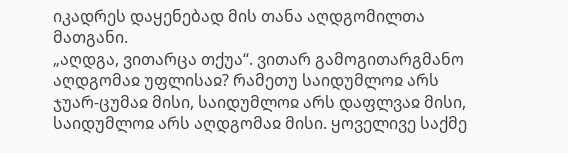იკადრეს დაყენებად მის თანა აღდგომილთა მათგანი.
„აღდგა, ვითარცა თქუა“. ვითარ გამოგითარგმანო აღდგომაჲ უფლისაჲ? რამეთუ საიდუმლოჲ არს ჯუარ-ცუმაჲ მისი, საიდუმლოჲ არს დაფლვაჲ მისი, საიდუმლოჲ არს აღდგომაჲ მისი. ყოველივე საქმე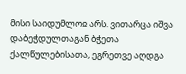მისი საიდუმლოჲ არს. ვითარცა იშვა დაბეჭდულთაგან ბჭეთა ქალწულებისათა, ეგრეთვე აღდგა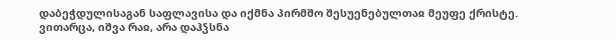დაბეჭდულისაგან საფლავისა და იქმნა პირმშო შესუენებულთაჲ მეუფე ქრისტე. ვითარცა, იშვა რაჲ, არა დაჰჴსნა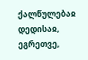ქალწულებაჲ დედისაჲ, ეგრეთვე,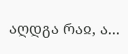აღდგა რაჲ, ა...